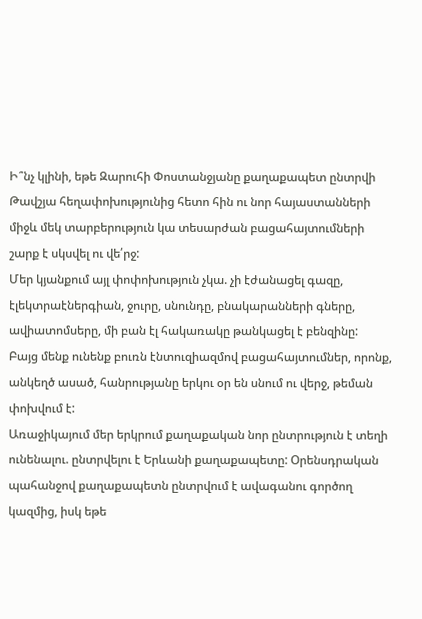Ի՞նչ կլինի, եթե Զարուհի Փոստանջյանը քաղաքապետ ընտրվի
Թավշյա հեղափոխությունից հետո հին ու նոր հայաստանների միջև մեկ տարբերություն կա տեսարժան բացահայտումների շարք է սկսվել ու վե՛րջ:
Մեր կյանքում այլ փոփոխություն չկա. չի էժանացել գազը, էլեկտրաէներգիան, ջուրը, սնունդը, բնակարանների գները, ավիատոմսերը, մի բան էլ հակառակը թանկացել է բենզինը:
Բայց մենք ունենք բուռն էնտուզիազմով բացահայտումներ, որոնք, անկեղծ ասած, հանրությանը երկու օր են սնում ու վերջ, թեման փոխվում է:
Առաջիկայում մեր երկրում քաղաքական նոր ընտրություն է տեղի ունենալու. ընտրվելու է Երևանի քաղաքապետը: Օրենսդրական պահանջով քաղաքապետն ընտրվում է ավագանու գործող կազմից, իսկ եթե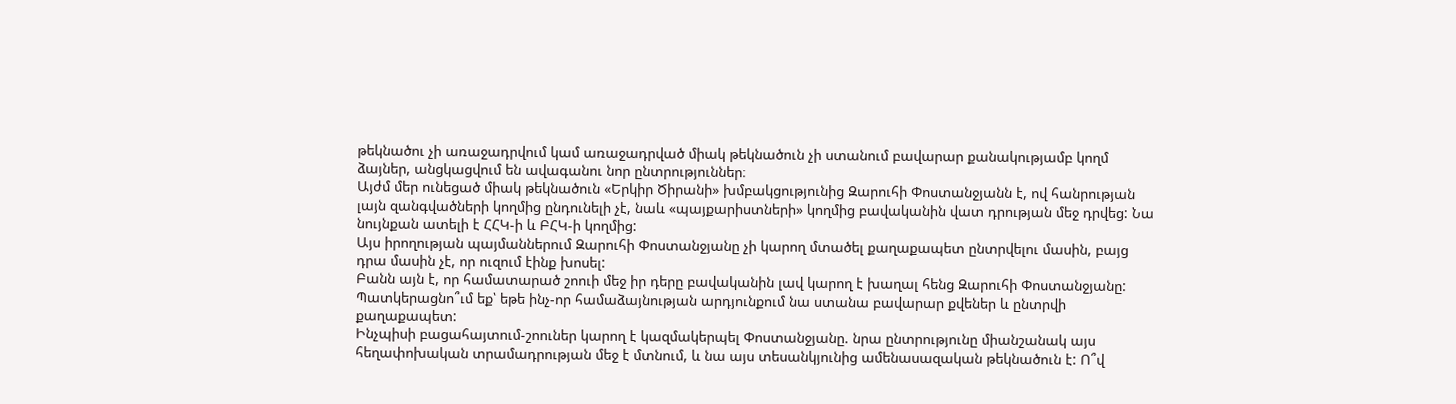թեկնածու չի առաջադրվում կամ առաջադրված միակ թեկնածուն չի ստանում բավարար քանակությամբ կողմ ձայներ, անցկացվում են ավագանու նոր ընտրություններ։
Այժմ մեր ունեցած միակ թեկնածուն «Երկիր Ծիրանի» խմբակցությունից Զարուհի Փոստանջյանն է, ով հանրության լայն զանգվածների կողմից ընդունելի չէ, նաև «պայքարիստների» կողմից բավականին վատ դրության մեջ դրվեց: Նա նույնքան ատելի է ՀՀԿ-ի և ԲՀԿ-ի կողմից:
Այս իրողության պայմաններում Զարուհի Փոստանջյանը չի կարող մտածել քաղաքապետ ընտրվելու մասին, բայց դրա մասին չէ, որ ուզում էինք խոսել:
Բանն այն է, որ համատարած շոուի մեջ իր դերը բավականին լավ կարող է խաղալ հենց Զարուհի Փոստանջյանը: Պատկերացնո՞ւմ եք՝ եթե ինչ-որ համաձայնության արդյունքում նա ստանա բավարար քվեներ և ընտրվի քաղաքապետ:
Ինչպիսի բացահայտում-շոուներ կարող է կազմակերպել Փոստանջյանը. նրա ընտրությունը միանշանակ այս հեղափոխական տրամադրության մեջ է մտնում, և նա այս տեսանկյունից ամենասազական թեկնածուն է: Ո՞վ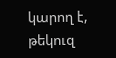կարող է, թեկուզ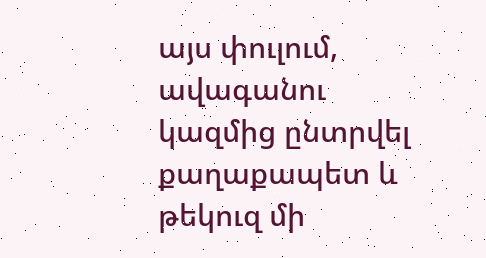այս փուլում, ավագանու կազմից ընտրվել քաղաքապետ և թեկուզ մի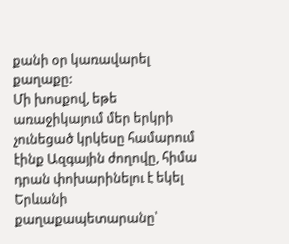քանի օր կառավարել քաղաքը:
Մի խոսքով, եթե առաջիկայում մեր երկրի չունեցած կրկեսը համարում էինք Ազգային ժողովը, հիմա դրան փոխարինելու է եկել Երևանի քաղաքապետարանը՝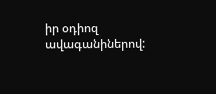իր օդիոզ ավագանիներով: